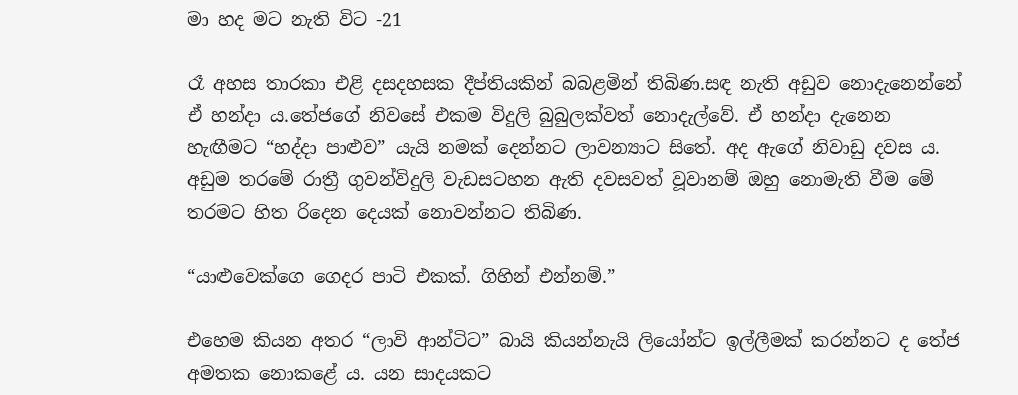මා හද මට නැති විට -21

රෑ අහස තාරකා එළි දසදහසක දීප්තියකින් බබළමින් තිබිණ.සඳ නැති අඩුව නොදැනෙන්නේ ඒ හන්දා ය.තේජගේ නිවසේ එකම විදුලි බුබුලක්වත් නොදැල්වේ. ඒ හන්දා දැනෙන හැඟීමට “හද්දා පාළුව” යැයි නමක් දෙන්නට ලාවන්‍යාට සිතේ. අද ඇගේ නිවාඩු දවස ය. අඩුම තරමේ රාත්‍රී ගුවන්විදුලි වැඩසටහන ඇති දවසවත් වූවානම් ඔහු නොමැති වීම මේ තරමට හිත රිදෙන දෙයක් නොවන්නට තිබිණ.

“යාළුවෙක්ගෙ ගෙදර පාටි එකක්. ගිහින් එන්නම්.”

එහෙම කියන අතර “ලාවි ආන්ටිට” බායි කියන්නැයි ලියෝන්ට ඉල්ලීමක් කරන්නට ද තේජ අමතක නොකළේ ය. යන සාදයකට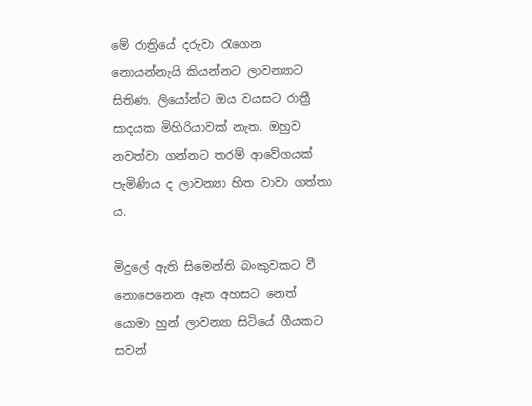මේ රාත්‍රියේ දරුවා රැගෙන නොයන්නැයි කියන්නට ලාවන්‍යාට සිතිණ. ලියෝන්ට ඔය වයසට රාත්‍රී සාදයක මිහිරියාවක් නැත. ඔහුව නවත්වා ගන්නට තරම් ආවේගයක් පැමිණිය ද ලාවන්‍යා හිත වාවා ගත්තා ය.

මිදුලේ ඇති සිමෙන්ති බංකුවකට වී නොපෙනෙන ඈත අහසට නෙත් යොමා හුන් ලාවන්‍යා සිටියේ ගීයකට සවන්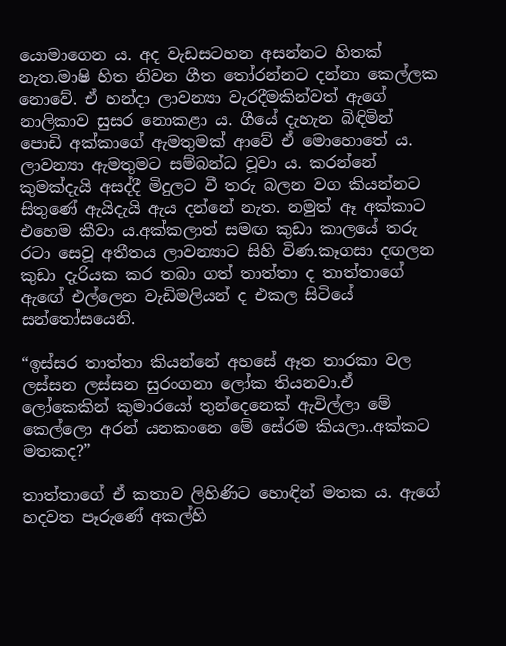යොමාගෙන ය. අද වැඩසටහන අසන්නට හිතක් නැත.මාෂි හිත නිවන ගීත තෝරන්නට දන්නා කෙල්ලක නොවේ. ඒ හන්දා ලාවන්‍යා වැරදීමකින්වත් ඇගේ නාලිකාව සුසර නොකළා ය. ගීයේ දැහැන බිඳිමින් පොඩි අක්කාගේ ඇමතුමක් ආවේ ඒ මොහොතේ ය. ලාවන්‍යා ඇමතුමට සම්බන්ධ වූවා ය. කරන්නේ කුමක්දැයි අසද්දී මිදුලට වී තරු බලන වග කියන්නට සිතුණේ ඇයිදැයි ඇය දන්නේ නැත. නමුත් ඈ අක්කාට එහෙම කීවා ය.අක්කලාත් සමඟ කුඩා කාලයේ තරු රටා සෙවූ අතීතය ලාවන්‍යාට සිහි විණ.කෑගසා දඟලන කුඩා දැරියක කර තබා ගත් තාත්තා ද තාත්තාගේ ඇඟේ එල්ලෙන වැඩිමලියන් ද එකල සිටියේ සන්තෝසයෙනි.

“ඉස්සර තාත්තා කියන්නේ අහසේ ඈත තාරකා වල ලස්සන ලස්සන සුරංගනා ලෝක තියනවා.ඒ ලෝකෙකින් කුමාරයෝ තුන්දෙනෙක් ඇවිල්ලා මේ කෙල්ලො අරන් යනකංනෙ මේ සේරම කියලා..අක්කට මතකද?”

තාත්තාගේ ඒ කතාව ලිහිණිට හොඳින් මතක ය. ඇගේ හදවත පෑරුණේ අකල්හි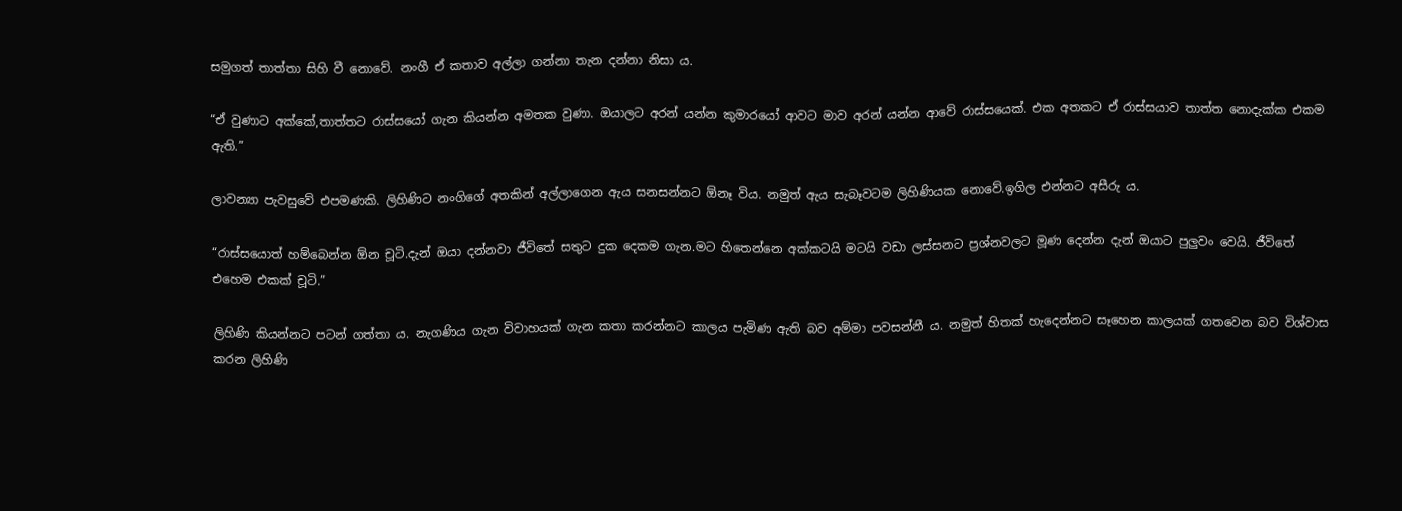සමුගත් තාත්තා සිහි වී නොවේ. නංගී ඒ කතාව අල්ලා ගන්නා තැන දන්නා නිසා ය.

“ඒ වුණාට අක්කේ,තාත්තට රාස්සයෝ ගැන කියන්න අමතක වුණා. ඔයාලට අරන් යන්න කුමාරයෝ ආවට මාව අරන් යන්න ආවේ රාස්සයෙක්. එක අතකට ඒ රාස්සයාව තාත්ත නොදැක්ක එකම ඇති.”

ලාවන්‍යා පැවසුවේ එපමණකි. ලිහිණිට නංගිගේ අතකින් අල්ලාගෙන ඇය සනසන්නට ඕනෑ විය. නමුත් ඇය සැබෑවටම ලිහිණියක නොවේ.ඉගිල එන්නට අසීරු ය.

“රාස්සයොත් හම්බෙන්න ඕන චූටි.දැන් ඔයා දන්නවා ජීවිතේ සතුට දුක දෙකම ගැන.මට හිතෙන්නෙ අක්කටයි මටයි වඩා ලස්සනට ප්‍රශ්නවලට මූණ දෙන්න දැන් ඔයාට පුලුවං වෙයි. ජීවිතේ එහෙම එකක් චූටි.”

ලිහිණි කියන්නට පටන් ගත්තා ය. නැගණිය ගැන විවාහයක් ගැන කතා කරන්නට කාලය පැමිණ ඇති බව අම්මා පවසන්නී ය. නමුත් හිතක් හැදෙන්නට සෑහෙන කාලයක් ගතවෙන බව විශ්වාස කරන ලිහිණි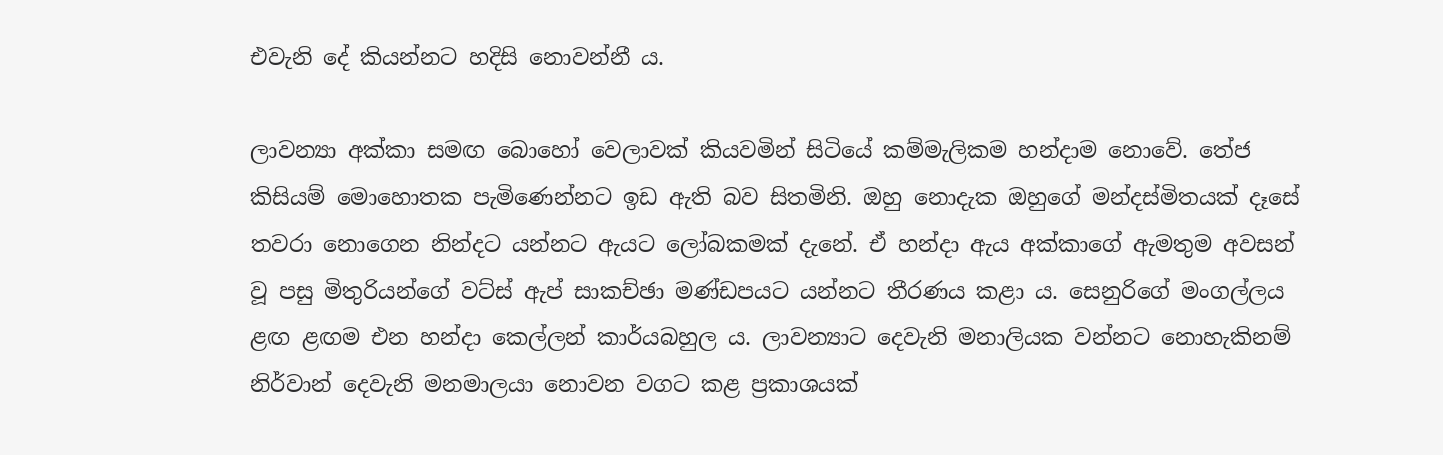එවැනි දේ කියන්නට හදිසි නොවන්නී ය.

ලාවන්‍යා අක්කා සමඟ බොහෝ වෙලාවක් කියවමින් සිටියේ කම්මැලිකම හන්දාම නොවේ. තේජ කිසියම් මොහොතක පැමිණෙන්නට ඉඩ ඇති බව සිතමිනි. ඔහු නොදැක ඔහුගේ මන්දස්මිතයක් දෑසේ තවරා නොගෙන නින්දට යන්නට ඇයට ලෝබකමක් දැනේ. ඒ හන්දා ඇය අක්කාගේ ඇමතුම අවසන් වූ පසු මිතුරියන්ගේ වට්ස් ඇප් සාකච්ඡා මණ්ඩපයට යන්නට තීරණය කළා ය. සෙනුරිගේ මංගල්ලය ළඟ ළඟම එන හන්දා කෙල්ලන් කාර්යබහුල ය. ලාවන්‍යාට දෙවැනි මනාලියක වන්නට නොහැකිනම් නිර්වාන් දෙවැනි මනමාලයා නොවන වගට කළ ප්‍රකාශයක්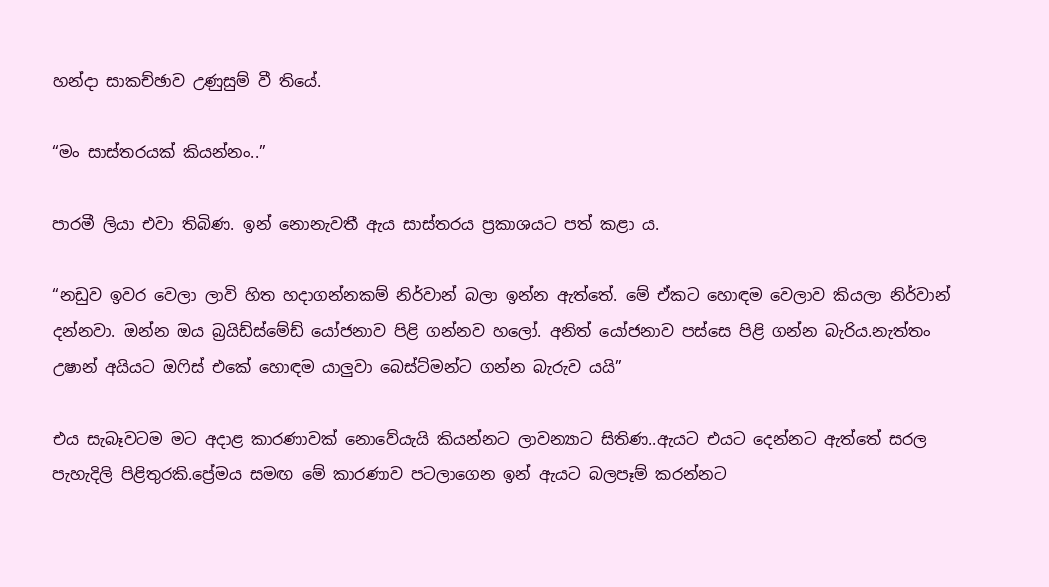හන්දා සාකච්ඡාව උණුසුම් වී තියේ.

“මං සාස්තරයක් කියන්නං..”

පාරමී ලියා එවා තිබිණ. ඉන් නොනැවතී ඇය සාස්තරය ප්‍රකාශයට පත් කළා ය.

“නඩුව ඉවර වෙලා ලාවි හිත හදාගන්නකම් නිර්වාන් බලා ඉන්න ඇත්තේ. මේ ඒකට හොඳම වෙලාව කියලා නිර්වාන් දන්නවා. ඔන්න ඔය බ්‍රයිඩ්ස්මේඩ් යෝජනාව පිළි ගන්නව හලෝ. අනිත් යෝජනාව පස්සෙ පිළි ගන්න බැරිය.නැත්තං උෂාන් අයියට ඔෆිස් එකේ හොඳම යාලුවා බෙස්ට්මන්ට ගන්න බැරුව යයි”

එය සැබෑවටම මට අදාළ කාරණාවක් නොවේයැයි කියන්නට ලාවන්‍යාට සිතිණ..ඇයට එයට දෙන්නට ඇත්තේ සරල පැහැදිලි පිළිතුරකි.ප්‍රේමය සමඟ මේ කාරණාව පටලාගෙන ඉන් ඇයට බලපෑම් කරන්නට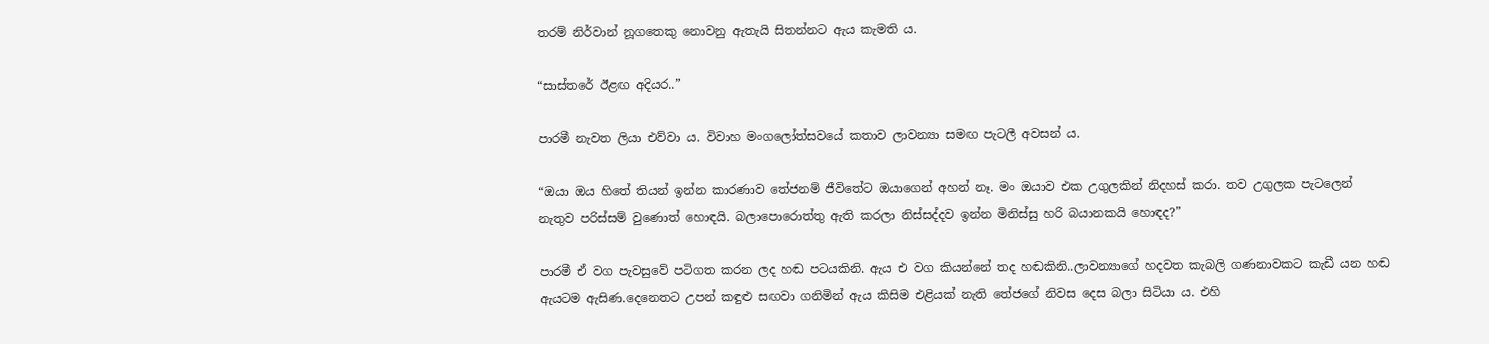තරම් නිර්වාන් නූගතෙකු නොවනු ඇතැයි සිතන්නට ඇය කැමති ය.

“සාස්තරේ ඊළඟ අදියර..”

පාරමී නැවත ලියා එව්වා ය. විවාහ මංගලෝත්සවයේ කතාව ලාවන්‍යා සමඟ පැටලී අවසන් ය.

“ඔයා ඔය හිතේ තියන් ඉන්න කාරණාව තේජනම් ජීවිතේට ඔයාගෙන් අහන් නෑ. මං ඔයාව එක උගුලකින් නිදහස් කරා. තව උගුලක පැටලෙන් නැතුව පරිස්සම් වුණොත් හොඳයි. බලාපොරොත්තු ඇති කරලා නිස්සද්දව ඉන්න මිනිස්සු හරි බයානකයි හොඳද?”

පාරමී ඒ වග පැවසුවේ පටිගත කරන ලද හඬ පටයකිනි. ඇය එ වග කියන්නේ තද හඬකිනි..ලාවන්‍යාගේ හදවත කැබලි ගණනාවකට කැඩී යන හඬ ඇයටම ඇසිණ.දෙනෙතට උපන් කඳුළු සඟවා ගනිමින් ඇය කිසිම එළියක් නැති තේජගේ නිවස දෙස බලා සිටියා ය. එහි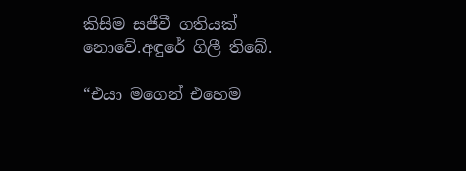කිසිම සජීවී ගතියක් නොවේ.අඳුරේ ගිලී තිබේ.

“එයා මගෙන් එහෙම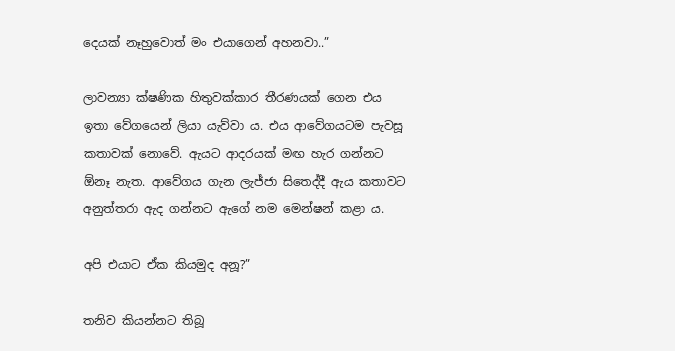දෙයක් නෑහුවොත් මං එයාගෙන් අහනවා..”

ලාවන්‍යා ක්ෂණික හිතුවක්කාර තීරණයක් ගෙන එය ඉතා වේගයෙන් ලියා යැව්වා ය. එය ආවේගයටම පැවසූ කතාවක් නොවේ. ඇයට ආදරයක් මඟ හැර ගන්නට ඕනෑ නැත. ආවේගය ගැන ලැජ්ජා සිතෙද්දී ඇය කතාවට අනුත්තරා ඇද ගන්නට ඇගේ නම මෙන්ෂන් කළා ය.

අපි එයාට ඒක කියමුද අනූ?”

තනිව කියන්නට තිබූ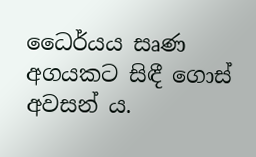ධෛර්යය සෘණ අගයකට සිඳී ගොස් අවසන් ය.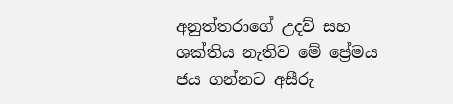අනුත්තරාගේ උදව් සහ ශක්තිය නැතිව මේ ප්‍රේමය ජය ගන්නට අසීරු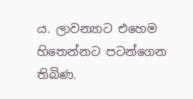ය. ලාවන්‍යාට එහෙම හිතෙන්නට පටන්ගෙන තිබිණ.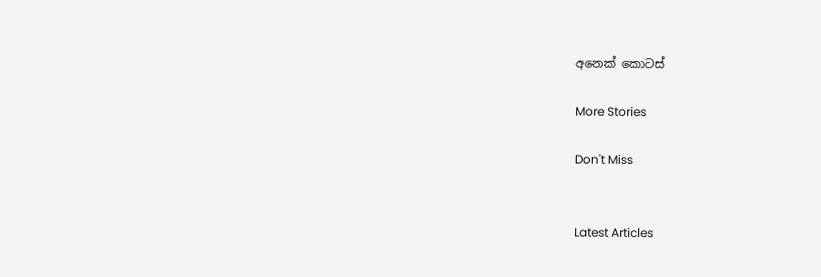අනෙක් කොටස්

More Stories

Don't Miss


Latest Articles